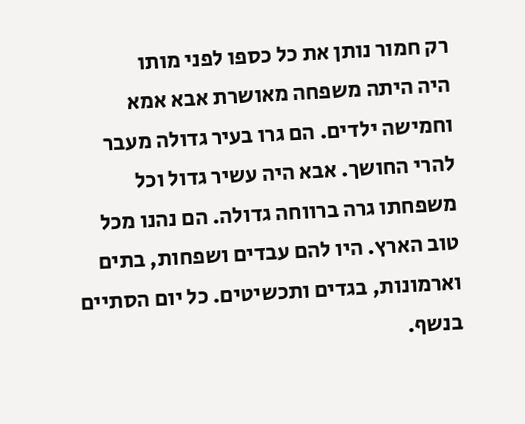רק חמור נותן את כל כספו לפני מותו
היה היתה משפחה מאושרת אבא אמא וחמישה ילדים. הם גרו בעיר גדולה מעבר להרי החושך. אבא היה עשיר גדול וכל משפחתו גרה ברווחה גדולה. הם נהנו מכל טוב הארץ. היו להם עבדים ושפחות, בתים וארמונות, בגדים ותכשיטים. כל יום הסתיים בנשף.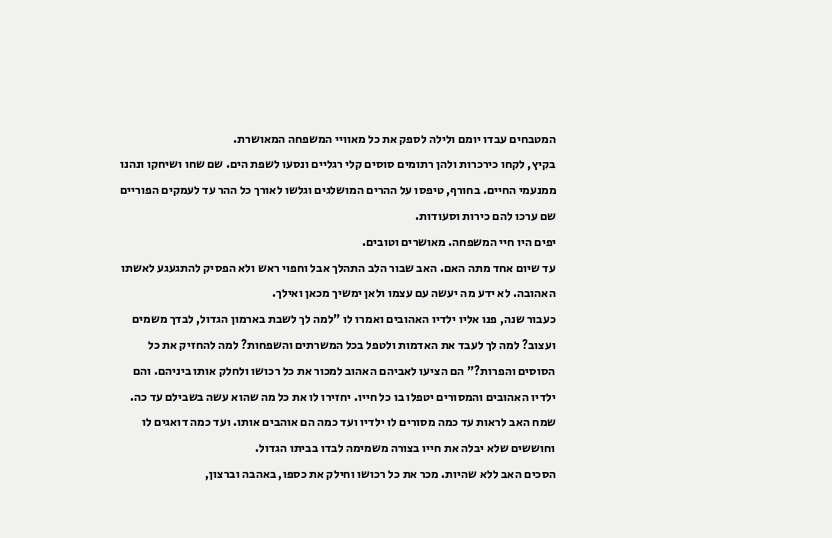המטבחים עבדו יומם ולילה לספק את כל מאוויי המשפחה המאושרת.
בקיץ, לקחו כירכרות ולהן רתומים סוסים קלי רגליים ונסעו לשפת הים. שם שחו ושיחקו ונהנו ממנעמי החיים. בחורף, טיפסו על ההרים המושלגים וגלשו לאורך כל ההר עד לעמקים הפוריים שם ערכו להם כירות וסעודות.
יפים היו חיי המשפחה. מאושרים וטובים.
עד שיום אחד מתה האם. האב שבור הלב התהלך אבל וחפוי ראש ולא הפסיק להתגעגע לאשתו האהובה. לא ידע מה יעשה עם עצמו ולאן ימשיך מכאן ואילך.
כעבור שנה, פנו אליו ילדיו האהובים ואמרו לו "למה לך לשבת בארמון הגדול, לבדך משמים ועצוב? למה לך לעבד את האדמות ולטפל בכל המשרתים והשפחות? למה להחזיק את כל הסוסים והפרות?" הם הציעו לאביהם האהוב למכור את כל רכושו ולחלק אותו ביניהם. והם ילדיו האהובים והמסורים יטפלו בו כל חייו. יחזירו לו את כל מה שהוא עשה בשבילם עד כה.
שמח האב לראות עד כמה מסורים לו ילדיו ועד כמה הם אוהבים אותו. ועד כמה דואגים לו וחוששים שלא יבלה את חייו בצורה משמימה לבדו בביתו הגדול.
הסכים האב ללא שהיות. מכר את כל רכושו וחילק את כספו, באהבה וברצון,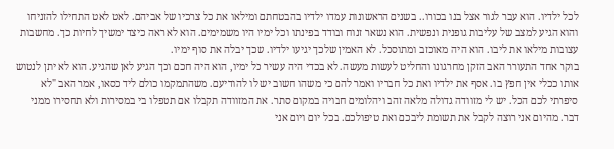לכל ילדיו. הוא עבר לגור אצל בנו בכורו.. בשנים הראשונות עמדו ילדיו בהבטחתם ומילאו את כל צרכיו של אביהם. לאט לאט התחילו להזניחו והוא הגיע למצב של עליבות גופנית ונפשית. הוא נשאר זנוח ובודד בפינתו וכל ימיו היו משמימים. הוא לא ראה כיצד ימשיך לחיות כך. מחשבות עצובות מילאו את ליבו. הוא היה מאוכזב ומתוסכל. לא האמין שלכך יגיעו ילדיו. שכך יבלה את סוף ימיו.
בוקר אחד התעורר האב הזקן מחרגונו והחליט לעשות מעשה. לא בכדי היה עשיר כל ימיו, הוא היה חכם וכך הגיע לאן שהגיע. הוא לא יתן לנטוש אותו ככלי אין חפץ בו. אסף את ילדיו ואת כל חבריו ואמר להם כי משהו חשוב יש לו להודיעם. משהתמקמו כולם ליד כסאו, אמר האב "לא סיפרתי לכם הכל. יש לי מזוודה גדולה מלאה זהב ויהלומים חבויה במקום סתר. את המזוודה תקבלו אם תטפלו בי במסירות ולא תחסירו ממני דבר. מהיום אני רוצה לקבל את תשומת ליבכם ואת טיפולכם. בכל יום ויום אני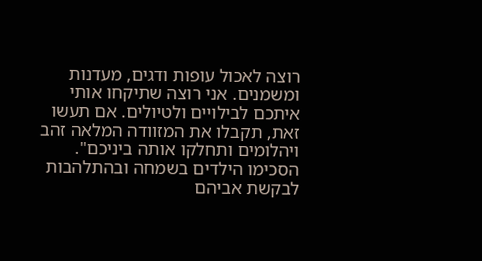רוצה לאכול עופות ודגים, מעדנות ומשמנים. אני רוצה שתיקחו אותי איתכם לבילויים ולטיולים. אם תעשו זאת, תקבלו את המזוודה המלאה זהב ויהלומים ותחלקו אותה ביניכם". הסכימו הילדים בשמחה ובהתלהבות לבקשת אביהם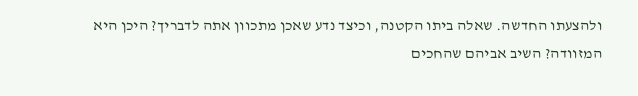ולהצעתו החדשה. שאלה ביתו הקטנה, וכיצד נדע שאכן מתכוון אתה לדבריך? היכן היא המזוודה? השיב אביהם שהחכים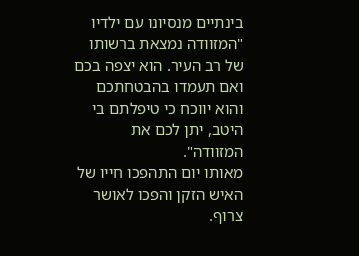בינתיים מנסיונו עם ילדיו "המזוודה נמצאת ברשותו של רב העיר. הוא יצפה בכם ואם תעמדו בהבטחתכם והוא יווכח כי טיפלתם בי היטב, יתן לכם את המזוודה".
מאותו יום התהפכו חייו של האיש הזקן והפכו לאושר צרוף.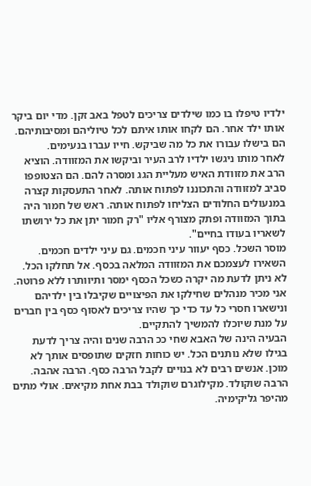ילדיו טיפלו בו כמו שילדים צריכים לטפל באב זקן. מדי יום ביקר אותו ילד אחר. הם לקחו אותו איתם לכל טיוליהם ומסיבותיהם. הם בישלו עבורו את כל מה שביקש. חייו עברו בנעימים.
לאחר מותו ניגשו ילדיו לרב העיר וביקשו את המזוודה. הוציא הרב את מזוודת האיש מעליית הגג ומסרה להם. הם הצטופפו סביב למזוודה והתכוננו לפתוח אותה. לאחר התעסקות קצרה במנעולים החלודים הצליחו לפתוח אותה. ראש של חמור היה בתוך המזוודה ופתק מצורף אליו "רק חמור יתן את כל ירושתו לשאריו בעודו בחיים".
מוסר השכל. כסף יעוור עיני חכמים. גם עיני ילדים חכמים. השאירו לעצמכם את המזוודה המלאה בכסף. אל תחלקו הכל. לא ניתן לדעת מה יקרה כשכל הכסף ימסר ותיוותרו ללא פרוטה.
אני מכיר מנהלים שחילקו את הפיצויים שקיבלו בין ילדיהם ונישארו חסרי כל עד כדי כך שהיו צריכים לאסוף כסף בין חברים על מנת שיוכלו להמשיך להתקיים.
הבעיה הינה של האבא שחי ככ הרבה שנים והיה צריך לדעת בגילו שלא נותנים הכל. יש כוחות חזקים שתופסים אותך לא מוכן. אנשים רבים לא בנויים לקבל הרבה כסף. הרבה אהבה. הרבה שוקולד. מקילוגרם שוקולד בבת אחת מקיאים. אולי מתים מהיפר גליקימיה.